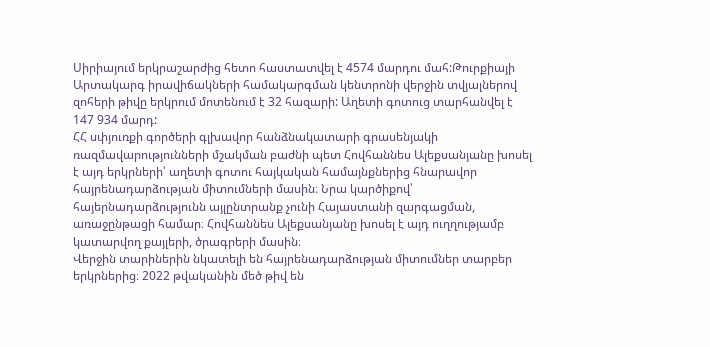Սիրիայում երկրաշարժից հետո հաստատվել է 4574 մարդու մահ:Թուրքիայի Արտակարգ իրավիճակների համակարգման կենտրոնի վերջին տվյալներով զոհերի թիվը երկրում մոտենում է 32 հազարի: Աղետի գոտուց տարհանվել է 147 934 մարդ:
ՀՀ սփյուռքի գործերի գլխավոր հանձնակատարի գրասենյակի ռազմավարությունների մշակման բաժնի պետ Հովհաննես Ալեքսանյանը խոսել է այդ երկրների՝ աղետի գոտու հայկական համայնքներից հնարավոր հայրենադարձության միտումների մասին։ Նրա կարծիքով՝ հայերնադարձությունն այլընտրանք չունի Հայաստանի զարգացման, առաջընթացի համար։ Հովհաննես Ալեքսանյանը խոսել է այդ ուղղությամբ կատարվող քայլերի, ծրագրերի մասին։
Վերջին տարիներին նկատելի են հայրենադարձության միտումներ տարբեր երկրներից։ 2022 թվականին մեծ թիվ են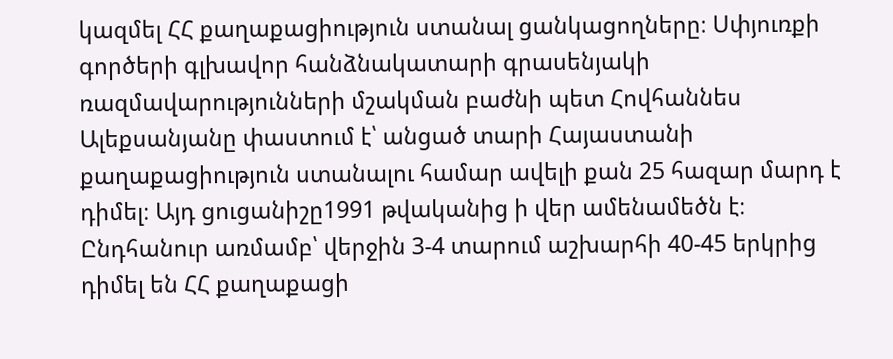կազմել ՀՀ քաղաքացիություն ստանալ ցանկացողները։ Սփյուռքի գործերի գլխավոր հանձնակատարի գրասենյակի ռազմավարությունների մշակման բաժնի պետ Հովհաննես Ալեքսանյանը փաստում է՝ անցած տարի Հայաստանի քաղաքացիություն ստանալու համար ավելի քան 25 հազար մարդ է դիմել։ Այդ ցուցանիշը1991 թվականից ի վեր ամենամեծն է։ Ընդհանուր առմամբ՝ վերջին 3-4 տարում աշխարհի 40-45 երկրից դիմել են ՀՀ քաղաքացի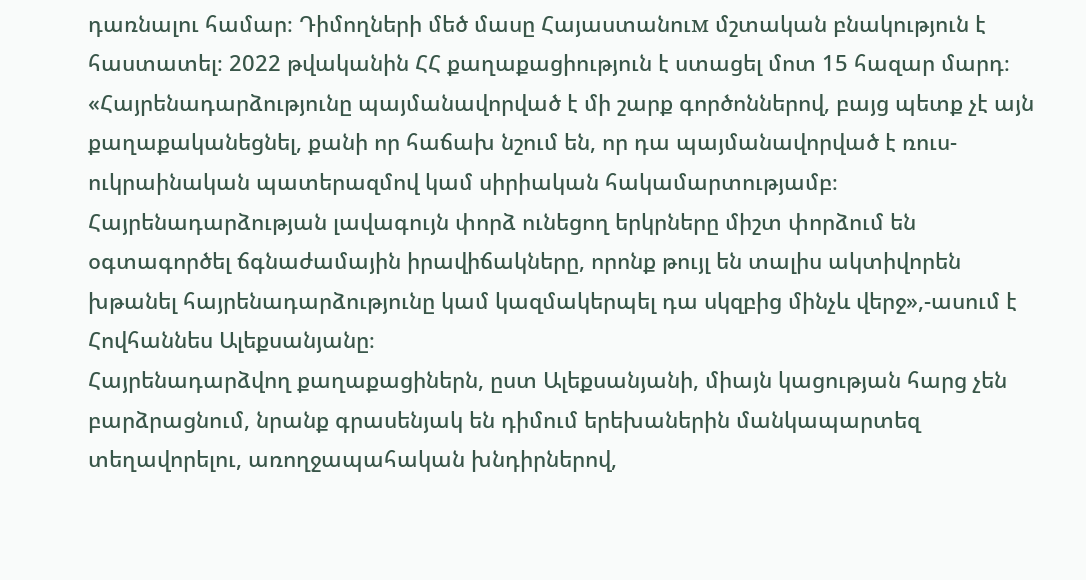դառնալու համար։ Դիմողների մեծ մասը Հայաստանուм մշտական բնակություն է հաստատել։ 2022 թվականին ՀՀ քաղաքացիություն է ստացել մոտ 15 հազար մարդ։
«Հայրենադարձությունը պայմանավորված է մի շարք գործոններով, բայց պետք չէ այն քաղաքականեցնել, քանի որ հաճախ նշում են, որ դա պայմանավորված է ռուս-ուկրաինական պատերազմով կամ սիրիական հակամարտությամբ։ Հայրենադարձության լավագույն փորձ ունեցող երկրները միշտ փորձում են օգտագործել ճգնաժամային իրավիճակները, որոնք թույլ են տալիս ակտիվորեն խթանել հայրենադարձությունը կամ կազմակերպել դա սկզբից մինչև վերջ»,-ասում է Հովհաննես Ալեքսանյանը։
Հայրենադարձվող քաղաքացիներն, ըստ Ալեքսանյանի, միայն կացության հարց չեն բարձրացնում, նրանք գրասենյակ են դիմում երեխաներին մանկապարտեզ տեղավորելու, առողջապահական խնդիրներով,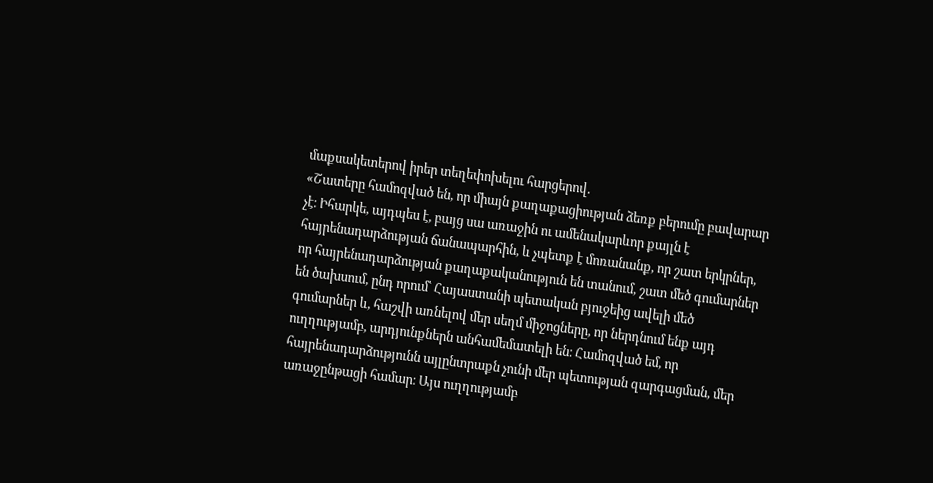մաքսակետերով իրեր տեղեփոխելու հարցերով․
«Շատերը համոզված են, որ միայն քաղաքացիության ձեռք բերումը բավարար չէ։ Իհարկե, այդպես է, բայց սա առաջին ու ամենակարևոր քայլն է հայրենադարձության ճանապարհին, և չպետք է մոռանանք, որ շատ երկրներ, որ հայրենադարձության քաղաքականություն են տանում, շատ մեծ գումարներ են ծախսում, ընդ որում՝ Հայաստանի պետական բյուջեից ավելի մեծ գումարներ և, հաշվի առնելով մեր սեղմ միջոցները, որ ներդնում ենք այդ ուղղությամբ, արդյունքներն անհամեմատելի են։ Համոզված եմ, որ հայրենադարձությունն այլընտրաքն չունի մեր պետության զարգացման, մեր առաջընթացի համար։ Այս ուղղությամբ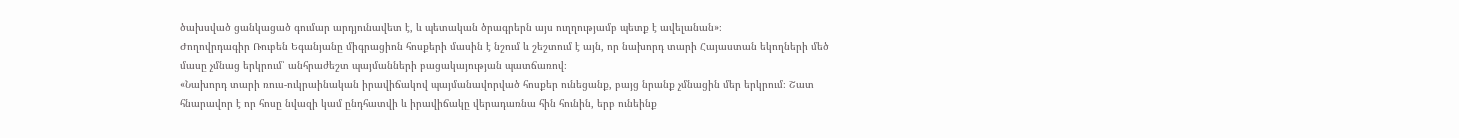ծախսված ցանկացած գումար արդյունավետ է, և պետական ծրագրերն այս ուղղությամբ պետք է ավելանան»։
Ժողովրդագիր Ռուբեն Եգանյանը միգրացիոն հոսքերի մասին է նշում և շեշտում է այն, որ նախորդ տարի Հայաստան եկողների մեծ մասը չմնաց երկրում՝ անհրաժեշտ պայմանների բացակայության պատճառով։
«Նախորդ տարի ռուս-ուկրաինական իրավիճակով պայմանավորված հոսքեր ունեցանք, բայց նրանք չմնացին մեր երկրում։ Շատ հնարավոր է որ հոսը նվազի կամ ընդհատվի և իրավիճակը վերադառնա հին հունին, երբ ունեինք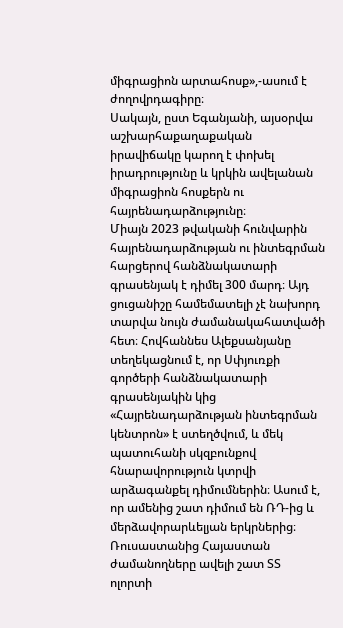միգրացիոն արտահոսք»,-ասում է ժողովրդագիրը։
Սակայն, ըստ Եգանյանի, այսօրվա աշխարհաքաղաքական իրավիճակը կարող է փոխել իրադրությունը և կրկին ավելանան միգրացիոն հոսքերն ու հայրենադարձությունը։
Միայն 2023 թվականի հունվարին հայրենադարձության ու ինտեգրման հարցերով հանձնակատարի գրասենյակ է դիմել 300 մարդ։ Այդ ցուցանիշը համեմատելի չէ նախորդ տարվա նույն ժամանակահատվածի հետ։ Հովհաննես Ալեքսանյանը տեղեկացնում է, որ Սփյուռքի գործերի հանձնակատարի գրասենյակին կից «Հայրենադարձության ինտեգրման կենտրոն» է ստեղծվում, և մեկ պատուհանի սկզբունքով հնարավորություն կտրվի արձագանքել դիմումներին։ Ասում է, որ ամենից շատ դիմում են ՌԴ-ից և մերձավորարևելյան երկրներից։
Ռուսաստանից Հայաստան ժամանողները ավելի շատ ՏՏ ոլորտի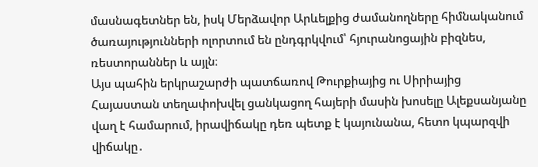մասնագետներ են, իսկ Մերձավոր Արևելքից ժամանողները հիմնականում ծառայությունների ոլորտում են ընդգրկվում՝ հյուրանոցային բիզնես, ռեստորաններ և այլն։
Այս պահին երկրաշարժի պատճառով Թուրքիայից ու Սիրիայից Հայաստան տեղափոխվել ցանկացող հայերի մասին խոսելը Ալեքսանյանը վաղ է համարում, իրավիճակը դեռ պետք է կայունանա, հետո կպարզվի վիճակը․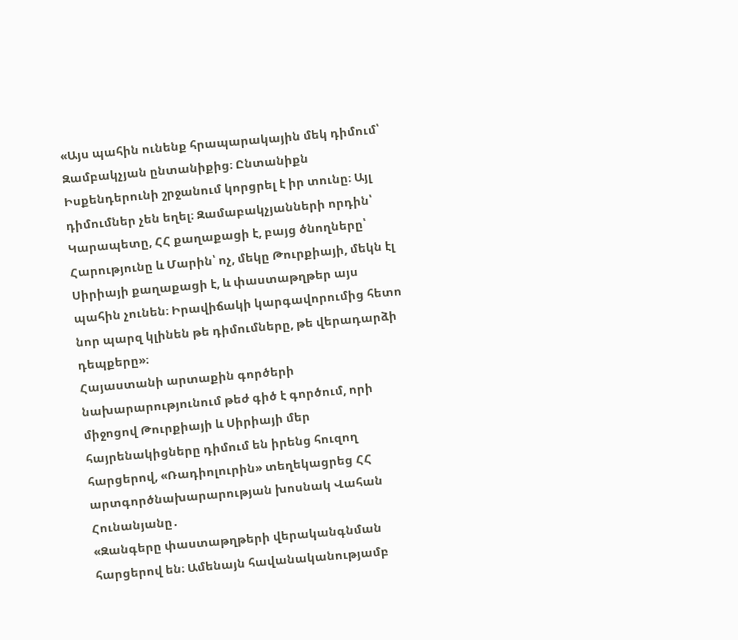«Այս պահին ունենք հրապարակային մեկ դիմում՝ Զամբակչյան ընտանիքից։ Ընտանիքն Իսքենդերունի շրջանում կորցրել է իր տունը։ Այլ դիմումներ չեն եղել։ Զամաբակչյանների որդին՝ Կարապետը, ՀՀ քաղաքացի է, բայց ծնողները՝ Հարությունը և Մարին՝ ոչ, մեկը Թուրքիայի, մեկն էլ Սիրիայի քաղաքացի է, և փաստաթղթեր այս պահին չունեն։ Իրավիճակի կարգավորումից հետո նոր պարզ կլինեն թե դիմումները, թե վերադարձի դեպքերը»։
Հայաստանի արտաքին գործերի նախարարությունում թեժ գիծ է գործում, որի միջոցով Թուրքիայի և Սիրիայի մեր հայրենակիցները դիմում են իրենց հուզող հարցերով, «Ռադիոլուրին» տեղեկացրեց ՀՀ արտգործնախարարության խոսնակ Վահան Հունանյանը․
«Զանգերը փաստաթղթերի վերականգնման հարցերով են։ Ամենայն հավանականությամբ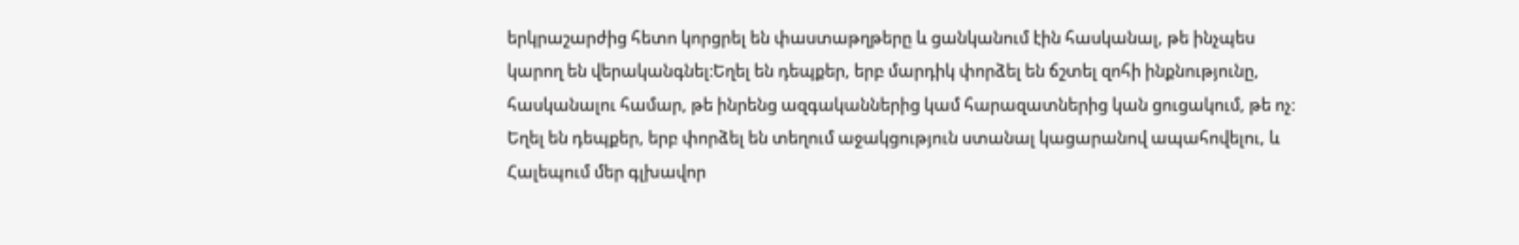երկրաշարժից հետո կորցրել են փաստաթղթերը և ցանկանում էին հասկանալ, թե ինչպես կարող են վերականգնել։Եղել են դեպքեր, երբ մարդիկ փորձել են ճշտել զոհի ինքնությունը, հասկանալու համար, թե ինրենց ազգականներից կամ հարազատներից կան ցուցակում, թե ոչ։ Եղել են դեպքեր, երբ փորձել են տեղում աջակցություն ստանալ կացարանով ապահովելու, և Հալեպում մեր գլխավոր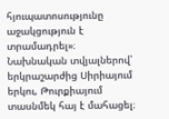հյուպատոսությունը աջակցություն է տրամադրել»։
Նախնական տվյալներով՝ երկրաշարժից Սիրիայում երկու, Թուրքիայում տասնմեկ հայ է մահացել։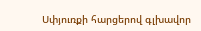Սփյուռքի հարցերով գլխավոր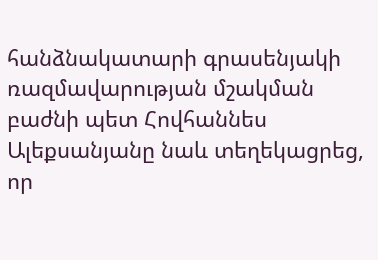հանձնակատարի գրասենյակի ռազմավարության մշակման բաժնի պետ Հովհաննես Ալեքսանյանը նաև տեղեկացրեց, որ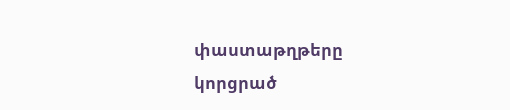փաստաթղթերը կորցրած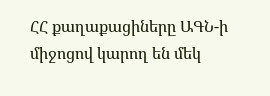ՀՀ քաղաքացիները ԱԳՆ-ի միջոցով կարող են մեկ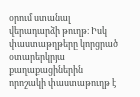օրում ստանալ վերադարձի թուղթ։ Իսկ փաստաթղթերը կորցրած օտարերկրյա քաղաքացիներին որոշակի փաստաթուղթ է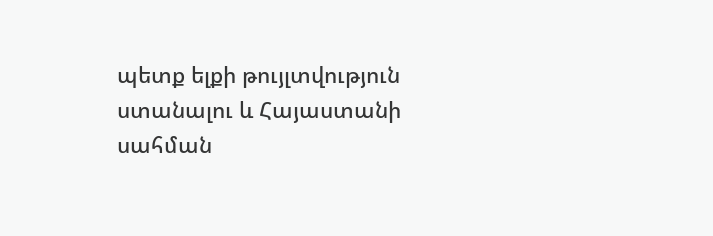պետք ելքի թույլտվություն ստանալու և Հայաստանի սահման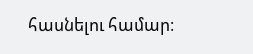հասնելու համար։